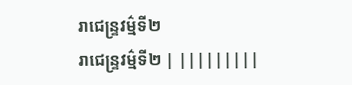រាជេន្ទ្រវម៌្មទី២
រាជេន្ទ្រវម៌្មទី២ | |||||||||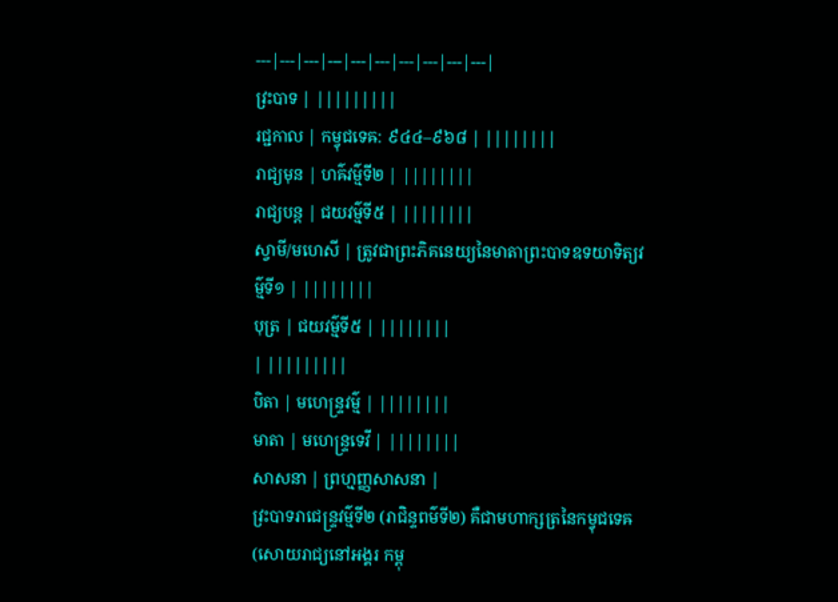---|---|---|---|---|---|---|---|---|---|
វ្រះបាទ | |||||||||
រជ្ជកាល | កម្វុជទេឝ: ៩៤៤–៩៦៨ | ||||||||
រាជ្យមុន | ហឝ៌វម៌្មទី២ | ||||||||
រាជ្យបន្ត | ជយវម៌្មទី៥ | ||||||||
ស្វាមី/មហេសី | ត្រូវជាព្រះភិគនេយ្យនៃមាតាព្រះបាទឧទយាទិត្យវម៌្មទី១ | ||||||||
បុត្រ | ជយវម៌្មទី៥ | ||||||||
| |||||||||
បិតា | មហេន្ទ្រវម៌្ម | ||||||||
មាតា | មហេន្ទ្រទេវី | ||||||||
សាសនា | ព្រហ្មញ្ញសាសនា |
វ្រះបាទរាជេន្ទ្រវម៌្មទី២ (រាជិន្ទពម៌ទី២) គឺជាមហាក្សត្រនៃកម្វុជទេឝ (សោយរាជ្យនៅអង្គរ កម្ពុ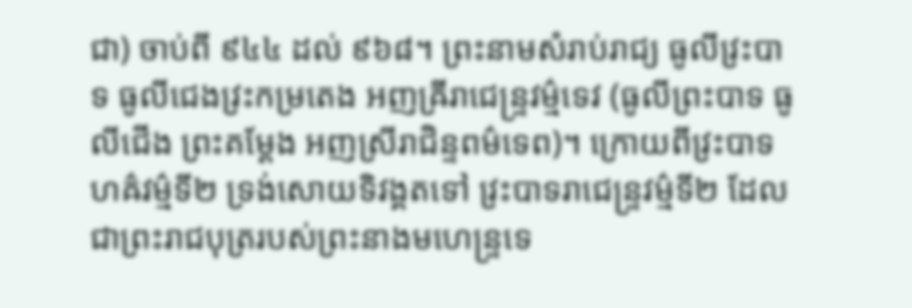ជា) ចាប់ពី ៩៤៤ ដល់ ៩៦៨។ ព្រះនាមសំរាប់រាជ្យ ធូលីវ្រះបាទ ធូលីជេងវ្រះកម្រតេង អញឝ្រីរាជេន្ទ្រវម្ម៌ទេវ (ធូលីព្រះបាទ ធូលីជើង ព្រះគម្ដែង អញស្រីរាជិន្ទពម៌ទេព)។ ក្រោយពីវ្រះបាទហឝ៌វម៌្មទី២ ទ្រង់សោយទិវង្គតទៅ វ្រះបាទរាជេន្ទ្រវម៌្មទី២ ដែលជាព្រះរាជបុត្ររបស់ព្រះនាងមហេន្ទ្រទេ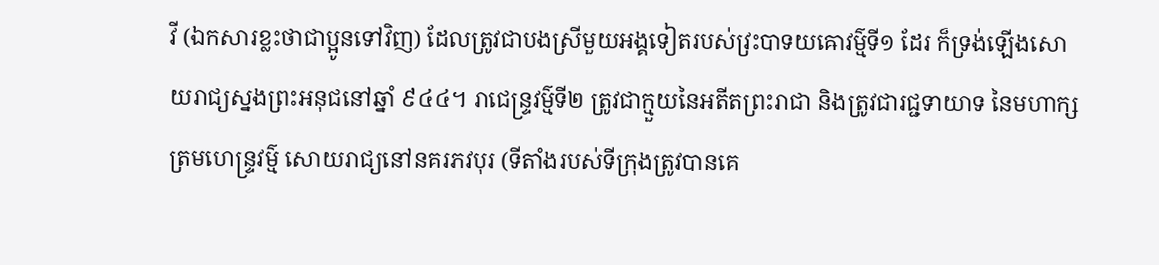វី (ឯកសារខ្លះថាជាប្អូនទៅវិញ) ដែលត្រូវជាបងស្រីមួយអង្គទៀតរបស់វ្រះបាទយឝោវម៌្មទី១ ដែរ ក៏ទ្រង់ឡើងសោយរាជ្យស្នងព្រះអនុជនៅឆ្នាំ ៩៤៤។ រាជេន្ទ្រវម៌្មទី២ ត្រូវជាក្មួយនៃអតីតព្រះរាជា និងត្រូវជារជ្ជទាយាទ នៃមហាក្សត្រមហេន្ទ្រវម៌្ម សោយរាជ្យនៅនគរភវបុរ (ទីតាំងរបស់ទីក្រុងត្រូវបានគេ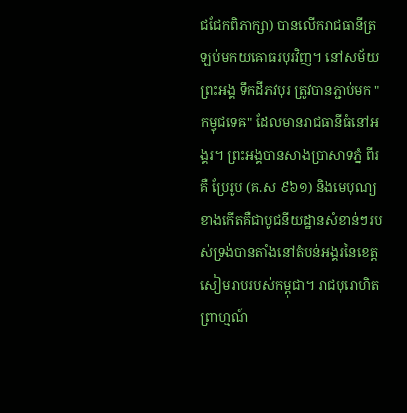ជជែកពិភាក្សា) បានលើករាជធានីត្រឡប់មកយឝោធរបុរវិញ។ នៅសម័យព្រះអង្គ ទឹកដីភវបុរ ត្រូវបានភ្ជាប់មក "កម្វុជទេឝ" ដែលមានរាជធានីធំនៅអង្គរ។ ព្រះអង្គបានសាងប្រាសាទភ្នំ ពីរគឺ ប្រែរូប (គ.ស ៩៦១) និងមេបុណ្យខាងកើតគឺជាបូជនីយដ្ឋានសំខាន់ៗរបស់ទ្រង់បានតាំងនៅតំបន់អង្គរនៃខេត្តសៀមរាបរបស់កម្ពុជា។ រាជបុរោហិត ព្រាហ្មណ៍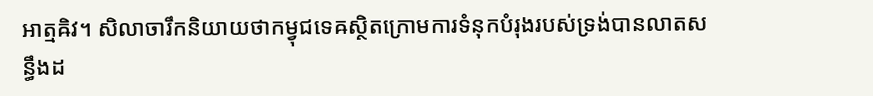អាត្មឝិវ។ សិលាចារឹកនិយាយថាកម្វុជទេឝស្ថិតក្រោមការទំនុកបំរុងរបស់ទ្រង់បានលាតសន្ធឹងដ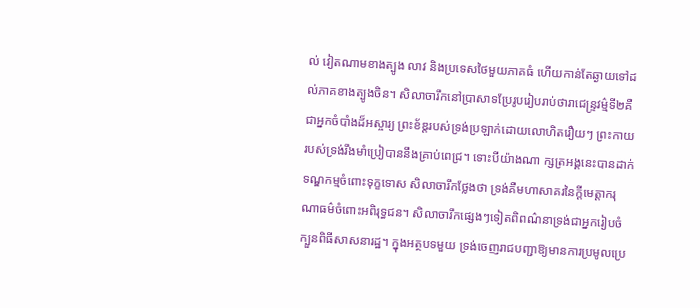ល់ វៀតណាមខាងត្បូង លាវ និងប្រទេសថៃមួយភាគធំ ហើយកាន់តែឆ្ងាយទៅដល់ភាគខាងត្បូងចិន។ សិលាចារឹកនៅប្រាសាទប្រែរូបរៀបរាប់ថារាជេន្ទ្រវម៌្មទី២គឺជាអ្នកចំបាំងដ៏អស្ចារ្យ ព្រះខ័ឌ្តរបស់ទ្រង់ប្រឡាក់ដោយលោហិតរឿយៗ ព្រះកាយរបស់ទ្រង់រឹងមាំប្រៀបាននឹងគ្រាប់ពេជ្រ។ ទោះបីយ៉ាងណា ក្សត្រអង្គនេះបានដាក់ទណ្ឌកម្មចំពោះទុក្ខទោស សិលាចារឹកថ្លែងថា ទ្រង់គឺមហាសាគរនៃក្ដីមេត្តាករុណាធម៌ចំពោះអពិរុទ្ធជន។ សិលាចារឹកផ្សេងៗទៀតពិពណ៌នាទ្រង់ជាអ្នករៀបចំក្បួនពិធីសាសនារដ្ឋ។ ក្នុងអត្ថបទមួយ ទ្រង់ចេញរាជបញ្ជាឱ្យមានការប្រមូលប្រេ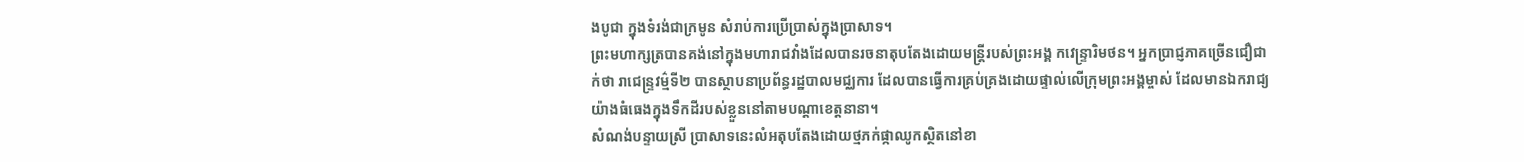ងបូជា ក្នុងទំរង់ជាក្រមូន សំរាប់ការប្រើប្រាស់ក្នុងប្រាសាទ។
ព្រះមហាក្សត្របានគង់នៅក្នុងមហារាជវាំងដែលបានរចនាតុបតែងដោយមន្ត្រីរបស់ព្រះអង្គ កវេន្ទ្រារិមថន។ អ្នកប្រាជ្ញភាគច្រើនជឿជាក់ថា រាជេន្ទ្រវម៌្មទី២ បានស្ថាបនាប្រព័ន្ធរដ្ឋបាលមជ្ឈការ ដែលបានធ្វើការគ្រប់គ្រងដោយផ្ទាល់លើក្រុមព្រះអង្គម្ចាស់ ដែលមានឯករាជ្យយ៉ាងធំធេងក្នុងទឹកដីរបស់ខ្លួននៅតាមបណ្ដាខេត្តនានា។
សំណង់បន្ទាយស្រី ប្រាសាទនេះលំអតុបតែងដោយថ្មភក់ផ្កាឈូកស្ថិតនៅខា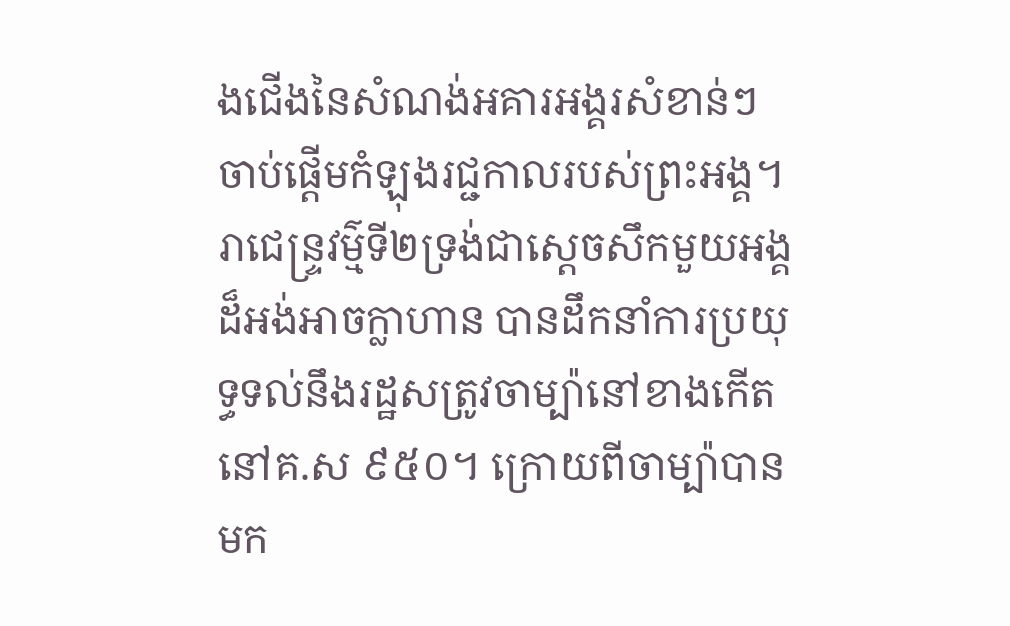ងជើងនៃសំណង់អគារអង្គរសំខាន់ៗ ចាប់ផ្ដើមកំឡុងរជ្ជកាលរបស់ព្រះអង្គ។
រាជេន្ទ្រវម៌្មទី២ទ្រង់ជាស្ដេចសឹកមួយអង្គដ៏អង់អាចក្លាហាន បានដឹកនាំការប្រយុទ្ធទល់នឹងរដ្ឋសត្រូវចាម្ប៉ានៅខាងកើត នៅគ.ស ៩៥០។ ក្រោយពីចាម្ប៉ាបានមក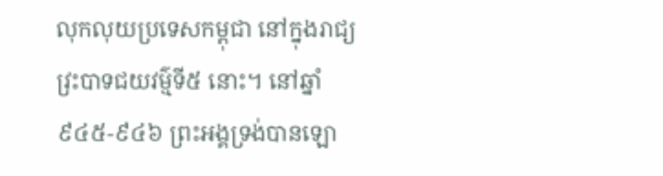លុកលុយប្រទេសកម្ពុជា នៅក្នុងរាជ្យវ្រះបាទជយវម៌្មទី៥ នោះ។ នៅឆ្នាំ៩៤៥-៩៤៦ ព្រះអង្គទ្រង់បានឡោ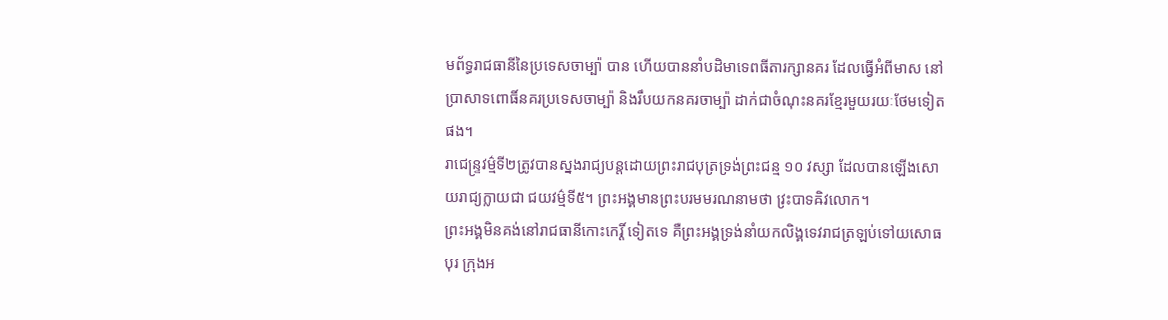មព័ទ្ធរាជធានីនៃប្រទេសចាម្ប៉ា បាន ហើយបាននាំបដិមាទេពធីតារក្សានគរ ដែលធ្វើអំពីមាស នៅប្រាសាទពោធិ៍នគរប្រទេសចាម្ប៉ា និងរឹបយកនគរចាម្ប៉ា ដាក់ជាចំណុះនគរខ្មែរមួយរយៈថែមទៀតផង។
រាជេន្ទ្រវម៌្មទី២ត្រូវបានស្នងរាជ្យបន្តដោយព្រះរាជបុត្រទ្រង់ព្រះជន្ម ១០ វស្សា ដែលបានឡើងសោយរាជ្យក្លាយជា ជយវម៌្មទី៥។ ព្រះអង្គមានព្រះបរមមរណនាមថា វ្រះបាទឝិវលោក។
ព្រះអង្គមិនគង់នៅរាជធានីកោះកេរ្តិ៍ ទៀតទេ គឺព្រះអង្គទ្រង់នាំយកលិង្គទេវរាជត្រឡប់ទៅយសោធបុរ ក្រុងអ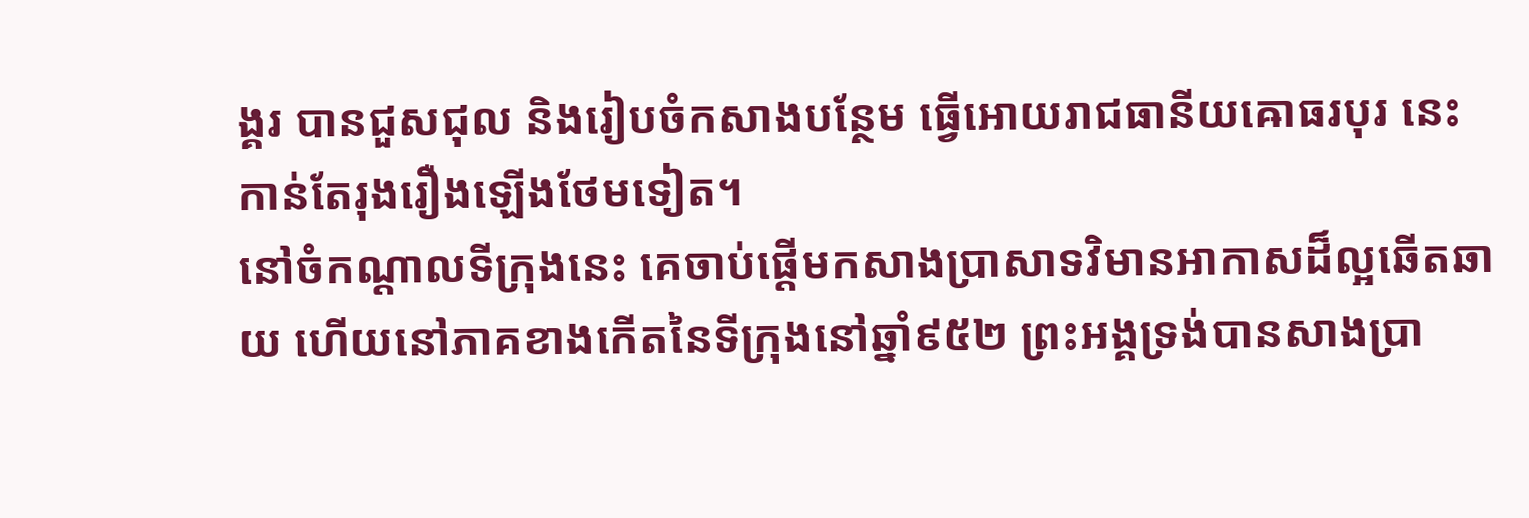ង្គរ បានជួសជុល និងរៀបចំកសាងបន្ថែម ធ្វើអោយរាជធានីយឝោធរបុរ នេះកាន់តែរុងរឿងឡើងថែមទៀត។
នៅចំកណ្ដាលទីក្រុងនេះ គេចាប់ផ្ដើមកសាងប្រាសាទវិមានអាកាសដ៏ល្អឆើតឆាយ ហើយនៅភាគខាងកើតនៃទីក្រុងនៅឆ្នាំ៩៥២ ព្រះអង្គទ្រង់បានសាងប្រា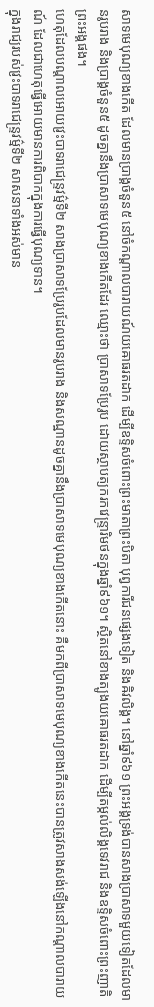សាទមេបុណ្យខាងកើត ដែលមានប្រាង្គចំនួន៥ នៅចំកណ្ដាលបារាយណ៍យឝោធរតដាក ដើម្បីឧទ្ទិសចំពោះព្រះមាតាព្រះបិតា បុព្វការីជនផ្សេងទៀត និងឝិវលិង្គ។ នៅឆ្នាំ៩៦១ ព្រះអង្គទ្រង់បានសាងប្រាសាទមួយទៀតដែលមានរូបរាង និងប្រាង្គចំនួន៥ ដូចគ្នានឹងប្រាសាទមេបុណ្យខាងកើតដែរ ឈ្មោះថា ប្រាសាទប្រែរូប ដោយស្ថាបត្យករកវេន្ទ្រារិមថនក្នុងឆ្នាំ៩៦១។ ស្ថិតនៅខាងត្បូងយឝោធរតដាក ដើម្បីតម្កល់លិង្គទេវរាជ និងឧទ្ទិសចំពោះព្រះញាតិព្រះអង្គផង។
ហេតុដែលបណ្ដាលអោយវ្រះបាទរាជេន្ទ្រវម៌្មទី២ សាងប្រាសាទប្រែរូបដែលមានរូបរាង និងសណ្ឋានដូចគ្នានឹងប្រាសាទមេបុណ្យខាងកើតនោះ គឺមកពីប្រាសាទមេបុណ្យខាងកើតនេះបានត្រូវសាងសង់ឡើងនៅកណ្ដាលបារាយណ៍ ដែលជាហេតុធ្វើអោយមានការពិបាកក្នុងការធ្វើបុណ្យទាន។
ក្នុងរាជ្យរបស់វ្រះបាទរាជេន្ទ្រវម៌្មទី២ សាសនាទាំងអស់មាន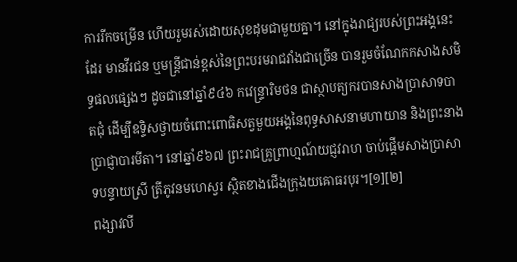ការរីកចម្រើន ហើយរួមរស់ដោយសុខដុមជាមួយគ្នា។ នៅក្នុងរាជ្យរបស់ព្រះអង្គនេះដែរ មានវីរជន ឬមន្ត្រីជាន់ខ្ពស់នៃព្រះបរមរាជវាំងជាច្រើន បានរួមចំណែកកសាងសមិទ្ធផលផ្សេងៗ ដូចជានៅឆ្នាំ៩៤៦ កវេន្ទ្រារិមថន ជាស្ថាបត្យករបានសាងប្រាសាទបាតជុំ ដើម្បីឧទ្ទិសថ្វាយចំពោះពោធិសត្វមួយអង្គនៃពុទ្ធសាសនាមហាយាន និងព្រះនាងប្រាជ្ញាបារមីតា។ នៅឆ្នាំ៩៦៧ ព្រះរាជគ្រូព្រាហ្មណ៍យជ្ញវរាហ ចាប់ផ្ដើមសាងប្រាសាទបន្ទាយស្រី ត្រីភូវនមហេស្វរ ស្ថិតខាងជើងក្រុងយឝោធរបុរ។[១][២]
ពង្សាវលី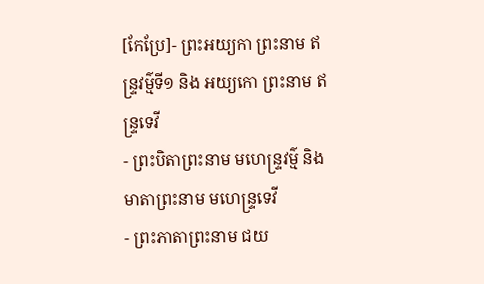[កែប្រែ]- ព្រះអយ្យកា ព្រះនាម ឥន្ទ្រវម៌្មទី១ និង អយ្យកោ ព្រះនាម ឥន្ទ្រទេវី
- ព្រះបិតាព្រះនាម មហេន្ទ្រវម៌្ម និងមាតាព្រះនាម មហេន្ទ្រទេវី
- ព្រះភាតាព្រះនាម ជយ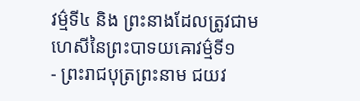វម៌្មទី៤ និង ព្រះនាងដែលត្រូវជាមហេសីនៃព្រះបាទយឝោវម៌្មទី១
- ព្រះរាជបុត្រព្រះនាម ជយវ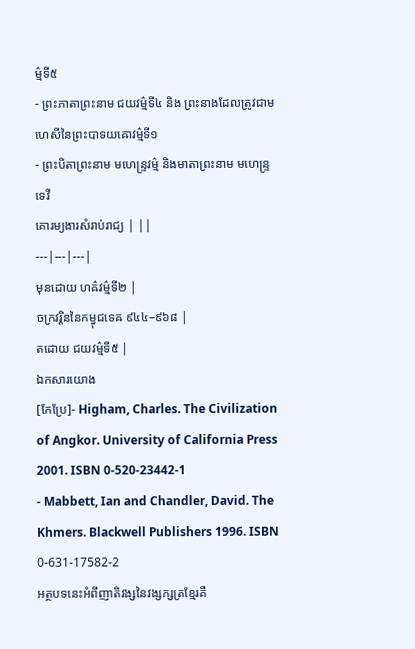ម៌្មទី៥
- ព្រះភាតាព្រះនាម ជយវម៌្មទី៤ និង ព្រះនាងដែលត្រូវជាមហេសីនៃព្រះបាទយឝោវម៌្មទី១
- ព្រះបិតាព្រះនាម មហេន្ទ្រវម៌្ម និងមាតាព្រះនាម មហេន្ទ្រទេវី
គោរម្យងារសំរាប់រាជ្យ | ||
---|---|---|
មុនដោយ ហឝ៌វម៌្មទី២ |
ចក្រវរ្តិននៃកម្វុជទេឝ ៩៤៤–៩៦៨ |
តដោយ ជយវម៌្មទី៥ |
ឯកសារយោង
[កែប្រែ]- Higham, Charles. The Civilization of Angkor. University of California Press 2001. ISBN 0-520-23442-1
- Mabbett, Ian and Chandler, David. The Khmers. Blackwell Publishers 1996. ISBN 0-631-17582-2
អត្ថបទនេះអំពីញាតិវង្សនៃវង្សក្សត្រខ្មែរគឺ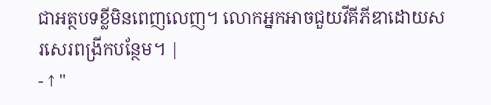ជាអត្ថបទខ្លីមិនពេញលេញ។ លោកអ្នកអាចជួយវីគីភីឌាដោយសរសេរពង្រីកបន្ថែម។ |
- ↑ "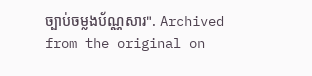ច្បាប់ចម្លងប័ណ្ណសារ". Archived from the original on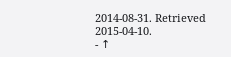2014-08-31. Retrieved 2015-04-10.
- ↑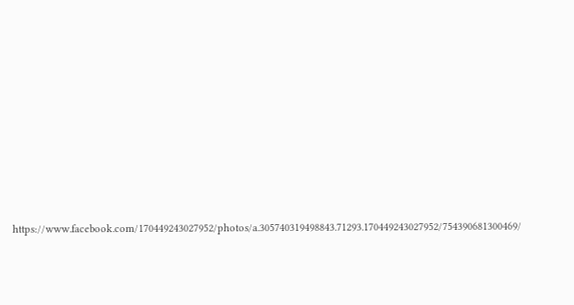https://www.facebook.com/170449243027952/photos/a.305740319498843.71293.170449243027952/754390681300469/